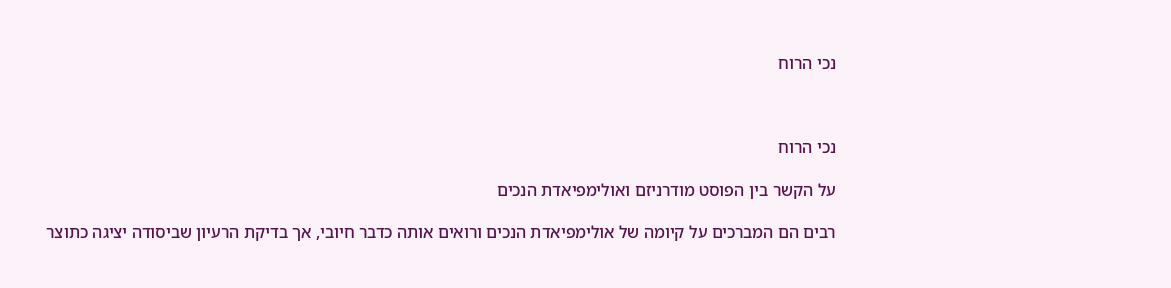נכי הרוח



נכי הרוח

על הקשר בין הפוסט מודרניזם ואולימפיאדת הנכים

רבים הם המברכים על קיומה של אולימפיאדת הנכים ורואים אותה כדבר חיובי, אך בדיקת הרעיון שביסודה יציגה כתוצר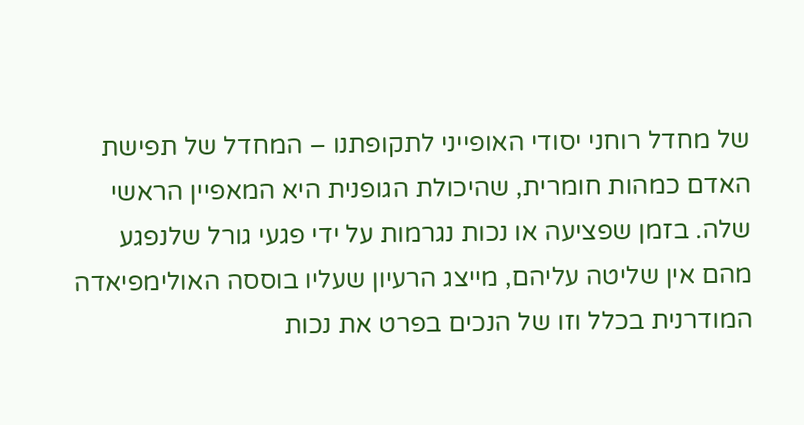של מחדל רוחני יסודי האופייני לתקופתנו – המחדל של תפישת האדם כמהות חומרית, שהיכולת הגופנית היא המאפיין הראשי שלה. בזמן שפציעה או נכות נגרמות על ידי פגעי גורל שלנפגע מהם אין שליטה עליהם, מייצג הרעיון שעליו בוססה האולימפיאדה המודרנית בכלל וזו של הנכים בפרט את נכות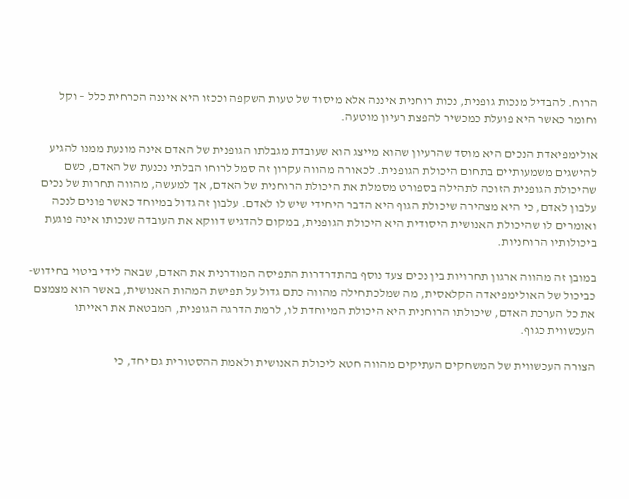הרוח. להבדיל מנכות גופנית, נכות רוחנית איננה אלא מיסוד של טעות השקפה וככזו היא איננה הכרחית כלל – וקל וחומר כאשר היא פועלת כמכשיר להפצת רעיון מוטעה.

אולימפיאדת הנכים היא מוסד שהרעיון שהוא מייצג הוא שעובדת מגבלתו הגופנית של האדם אינה מונעת ממנו להגיע להישגים משמעותיים בתחום היכולת הגופנית. לכאורה מהווה עקרון זה סמל לרוחו הבלתי נכנעת של האדם, כשם שהיכולת הגופנית הזוכה לתהילה בספורט מסמלת את היכולת הרוחנית של האדם, אך למעשה, מהווה תחרות של נכים עלבון לאדם, כי היא מצהירה שיכולת הגוף היא הדבר היחידי שיש לו לאדם. עלבון זה גדול במיוחד כאשר פונים לנכה ואומרים לו שהיכולת האנושית היסודית היא היכולת הגופנית, במקום להדגיש דווקא את העובדה שנכותו אינה פוגעת ביכולותיו הרוחניות.

במובן זה מהווה ארגון תחרויות בין נכים צעד נוסף בהתדרדרות התפיסה המודרנית את האדם, שבאה לידי ביטוי בחידוש-כביכול של האולימפיאדה הקלאסית, מה שמלכתחילה מהווה כתם גדול על תפישת המהות האנושית, באשר הוא מצמצם את כל הערכת האדם, שיכולתו הרוחנית היא היכולת המיוחדת לו, לרמת הדרגה הגופנית, המבטאת את ראייתו העכשווית כגוף.

הצורה העכשווית של המשחקים העתיקים מהווה חטא ליכולת האנושית ולאמת ההסטורית גם יחד, כי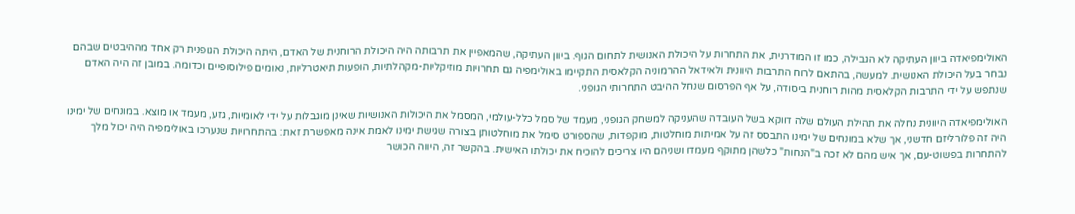האולימפיאדה ביוון העתיקה לא הגבילה, כמו זו המודרנית, את התחרות על היכולת האנושית לתחום הגוף. ביוון העתיקה, שהמאפיין את תרבותה היה היכולת הרוחנית של האדם, היתה היכולת הגופנית רק אחד מההיבטים שבהם נבחר בעל היכולת האנושית. למעשה, בהתאם לרוח התרבות היוונית ולאידאל ההרמוניה הקלאסית התקיימו באולימפיה גם תחרויות מוזיקליות-מקהלתיות, הופעות תיאטרליות, נאומים פילוסופיים וכדומה. במובן זה היה האדם שנתפש על ידי התרבות הקלאסית מהות רוחנית ביסודה, על אף הפרסום שנחל ההיבט התחרותי הגופני.

האולימפיאדה היוונית נחלה את תהילת העולם שלה דווקא בשל העובדה שהעניקה למשחק הגופני, מעמד של סמל כלל-עולמי, המסמל את היכולות האנושיות שאינן מוגבלות על ידי לאומיות, גזע, מעמד או מוצא. במונחים של ימינו היה זה פלורליזם חדשני, אך שלא במונחים של ימינו התבסס זה על אמיתות מוחלטות, מוקפדות, שהספורט סימל את מוחלטותן בצורה שגישת ימינו לאמת אינה מאפשרת זאת: בהתחרויות שנערכו באולימפיה היה יכול מלך להתחרות בפשוט-עם, אך איש מהם לא זכה ב"הנחות" כלשהן מתוקף מעמדו ושניהם היו צריכים להוכיח את יכולתו האישית. בהקשר זה, היווה הכושר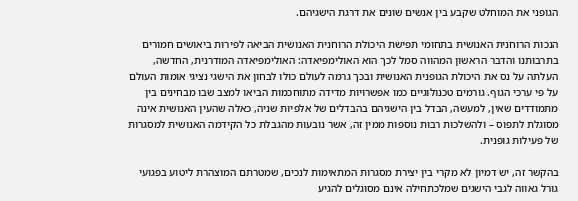הגופני את המוחלט שקבע בין אנשים שונים את דרגת הישגיהם.

הנכות הרוחנית האנושית בתחומי תפישת היכולת הרוחנית האנושית הביאה לפירות ביאושים חמורים בתרבותנו והדבר הראשון המהווה סמל לכך הוא האולימפיאדה: האולימפיאדה המודרנית, החדשה, העלתה על נס את היכולת הגופנית האנושית ובכך גרמה לעולם כולו לבחון את הישגי נציגי אומות העולם על פי ערכי הגוף. גורמים טכנולוגיים כמו אפשרויות מדידה מתוחכמות הביאו למצב שבו מבחינים בין מתמודדים שאין, למעשה, הבדל בין הישגיהם בהבדלים של אלפיות שניה, כאלה שהעין האנושית אינה מסוגלת לתפוס – ולהשלכות רבות נוספות ממין זה, אשר נובעות מהגבלת כל הקידמה האנושית למסגרות של פעילות גופנית.

בהקשר זה, יש דמיון לא מקרי בין יצירת מסגרות המתאימות לנכים, שמטרתם המוצהרת ליטוע בפגועי גורל גאווה לגבי הישגים שמלכתחילה אינם מסוגלים להגיע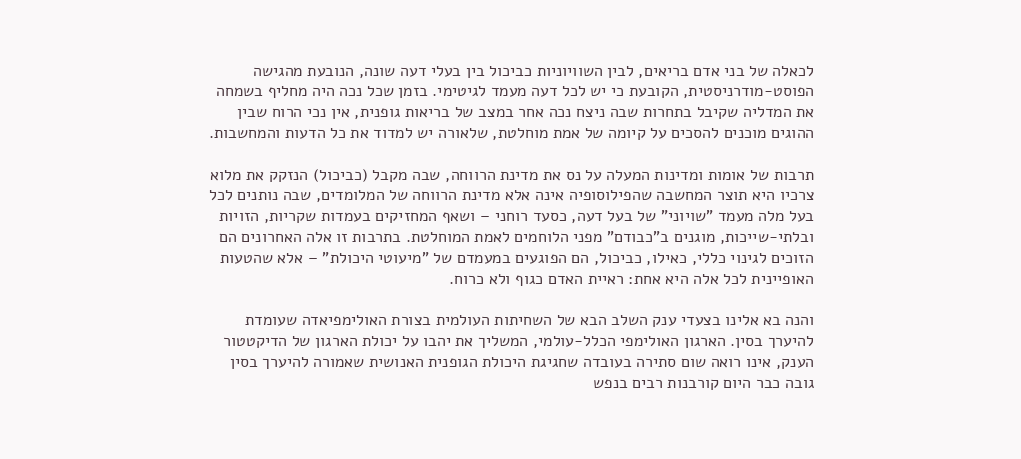לכאלה של בני אדם בריאים, לבין השוויוניות כביכול בין בעלי דעה שונה, הנובעת מהגישה הפוסט-מודרניסטית, הקובעת כי יש לכל דעה מעמד לגיטימי. בזמן שכל נכה היה מחליף בשמחה את המדליה שקיבל בתחרות שבה ניצח נכה אחר במצב של בריאות גופנית, אין נכי הרוח שבין ההוגים מוכנים להסכים על קיומה של אמת מוחלטת, שלאורה יש למדוד את כל הדעות והמחשבות.

תרבות של אומות ומדינות המעלה על נס את מדינת הרווחה, שבה מקבל (כביכול) הנזקק את מלוא צרכיו היא תוצר המחשבה שהפילוסופיה אינה אלא מדינת הרווחה של המלומדים, שבה נותנים לכל בעל מלה מעמד "שויוני" של בעל דעה, כסעד רוחני – ושאף המחזיקים בעמדות שקריות, הזויות ובלתי-שייכות, מוגנים ב"כבודם" מפני הלוחמים לאמת המוחלטת. בתרבות זו אלה האחרונים הם הזוכים לגינוי כללי, כאילו, כביכול, הם הפוגעים במעמדם של "מיעוטי היכולת" – אלא שהטעות האופיינית לכל אלה היא אחת: ראיית האדם כגוף ולא כרוח.

והנה בא אלינו בצעדי ענק השלב הבא של השחיתות העולמית בצורת האולימפיאדה שעומדת להיערך בסין. הארגון האולימפי הכלל-עולמי, המשליך את יהבו על יכולת הארגון של הדיקטטור הענק, אינו רואה שום סתירה בעובדה שחגיגת היכולת הגופנית האנושית שאמורה להיערך בסין גובה כבר היום קורבנות רבים בנפש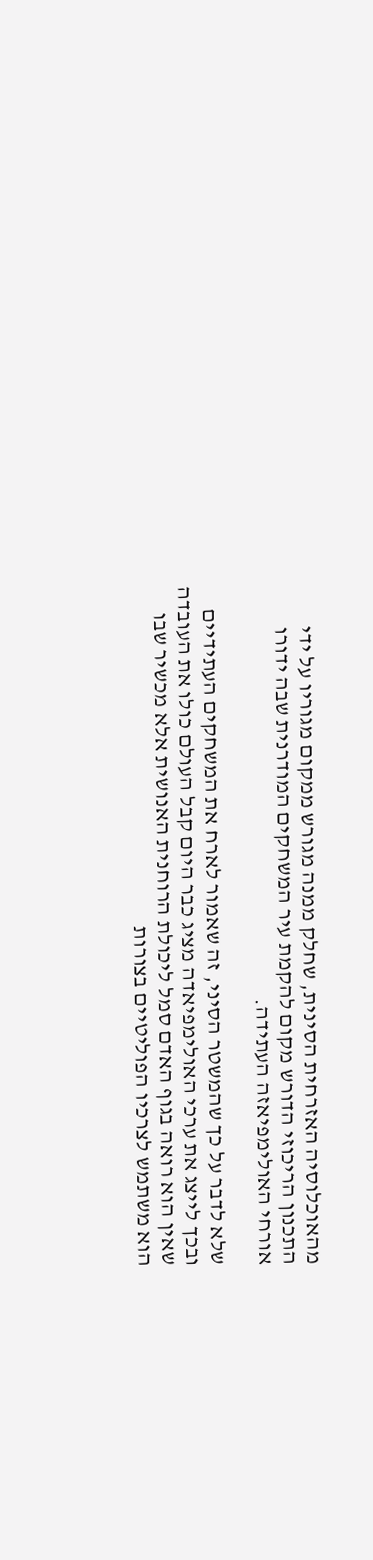מהאוכלוסיה האזרחית הסינית, שחלק ממנה מגורש ממקום מגוריו על ידי התכנון הריכוזי הדורש מקום להקמת עיר המשחקים המודרנית שבה ידורו אורחי האולימפיאזה העתידה.

שלא לדבר על כך שהמשטר הסיני, זה שאמור לארח את המשחקים העתידיים ובכך לייצג את ערכי האולימפיאדה מציג כבר היום קבל העולם כולו את העובדה שאין הוא רואה בגוף האדם סמל ליכולת הרוחנית האנושית אלא מכשיר שבו הוא משתמש לצרכיו הפוליטיים בצורות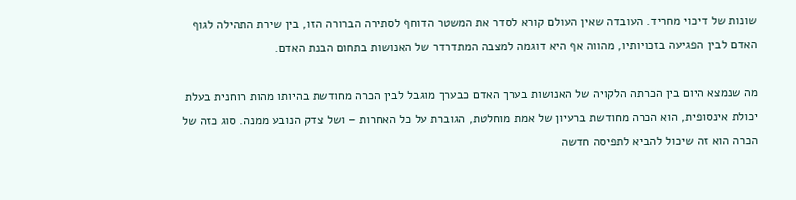שונות של דיכוי מחריד. העובדה שאין העולם קורא לסדר את המשטר הדוחף לסתירה הברורה הזו, בין שירת התהילה לגוף האדם לבין הפגיעה בזכויותיו, מהווה אף היא דוגמה למצבה המתדרדר של האנושות בתחום הבנת האדם.

מה שנמצא היום בין הכרתה הלקויה של האנושות בערך האדם כבערך מוגבל לבין הכרה מחודשת בהיותו מהות רוחנית בעלת יכולת אינסופית, הוא הכרה מחודשת ברעיון של אמת מוחלטת, הגוברת על כל האחרות – ושל צדק הנובע ממנה. סוג כזה של הכרה הוא זה שיכול להביא לתפיסה חדשה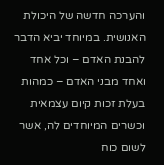והערכה חדשה של היכולת האנושית. במיוחד יביא הדבר להבנת האדם – וכל אחד ואחד מבני האדם – כמהות בעלת זכות קיום עצמאית וכשרים המיוחדים לה, אשר לשום כוח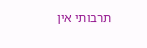תרבותי אין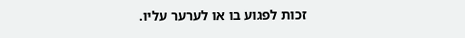זכות לפגוע בו או לערער עליו.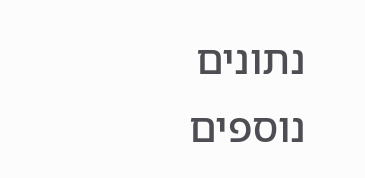נתונים נוספים